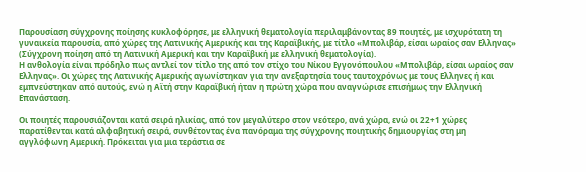Παρουσίαση σύγχρονης ποίησης κυκλοφόρησε, με ελληνική θεματολογία περιλαμβάνοντας 89 ποιητές, με ισχυρότατη τη γυναικεία παρουσία, από χώρες της Λατινικής Αμερικής και της Καραϊβικής, με τίτλο «Μπολιβάρ, είσαι ωραίος σαν Ελληνας» (Σύγχρονη ποίηση από τη Λατινική Αμερική και την Καραϊβική με ελληνική θεματολογία).
Η ανθολογία είναι πρόδηλο πως αντλεί τον τίτλο της από τον στίχο του Νίκου Εγγονόπουλου «Μπολιβάρ, είσαι ωραίος σαν Ελληνας». Οι χώρες της Λατινικής Αμερικής αγωνίστηκαν για την ανεξαρτησία τους ταυτοχρόνως με τους Ελληνες ή και εμπνεύστηκαν από αυτούς, ενώ η Αϊτή στην Καραϊβική ήταν η πρώτη χώρα που αναγνώρισε επισήμως την Ελληνική Επανάσταση.

Οι ποιητές παρουσιάζονται κατά σειρά ηλικίας, από τον μεγαλύτερο στον νεότερο, ανά χώρα, ενώ οι 22+1 χώρες παρατίθενται κατά αλφαβητική σειρά, συνθέτοντας ένα πανόραμα της σύγχρονης ποιητικής δημιουργίας στη μη αγγλόφωνη Αμερική. Πρόκειται για μια τεράστια σε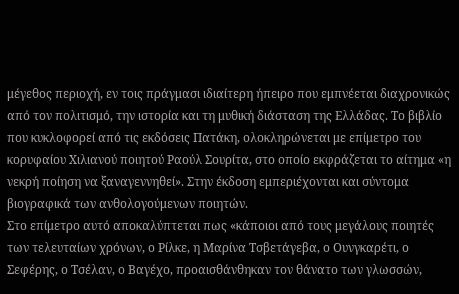μέγεθος περιοχή, εν τοις πράγμασι ιδιαίτερη ήπειρο που εμπνέεται διαχρονικώς από τον πολιτισμό, την ιστορία και τη μυθική διάσταση της Ελλάδας. Το βιβλίο που κυκλοφορεί από τις εκδόσεις Πατάκη, ολοκληρώνεται με επίμετρο του κορυφαίου Χιλιανού ποιητού Ραούλ Σουρίτα, στο οποίο εκφράζεται το αίτημα «η νεκρή ποίηση να ξαναγεννηθεί». Στην έκδοση εμπεριέχονται και σύντομα βιογραφικά των ανθολογούμενων ποιητών.
Στο επίμετρο αυτό αποκαλύπτεται πως «κάποιοι από τους μεγάλους ποιητές των τελευταίων χρόνων, ο Ρίλκε, η Μαρίνα Τσβετάγεβα, ο Ουνγκαρέτι, ο Σεφέρης, ο Τσέλαν, ο Βαγέχο, προαισθάνθηκαν τον θάνατο των γλωσσών,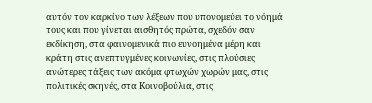αυτόν τον καρκίνο των λέξεων που υπονομεύει το νόημά τους και που γίνεται αισθητός πρώτα, σχεδόν σαν εκδίκηση, στα φαινομενικά πιο ευνοημένα μέρη και κράτη στις ανεπτυγμένες κοινωνίες, στις πλούσιες ανώτερες τάξεις των ακόμα φτωχών χωρών μας, στις πολιτικές σκηνές, στα Kοινοβούλια, στις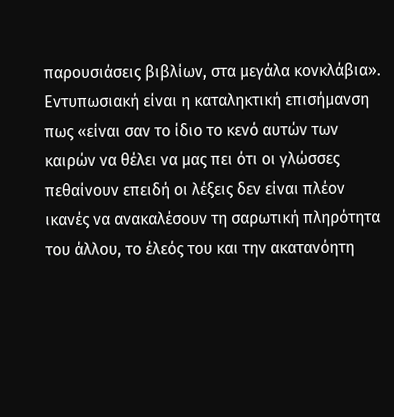παρουσιάσεις βιβλίων, στα μεγάλα κονκλάβια».
Εντυπωσιακή είναι η καταληκτική επισήμανση πως «είναι σαν το ίδιο το κενό αυτών των καιρών να θέλει να μας πει ότι οι γλώσσες πεθαίνουν επειδή οι λέξεις δεν είναι πλέον ικανές να ανακαλέσουν τη σαρωτική πληρότητα του άλλου, το έλεός του και την ακατανόητη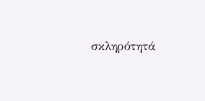σκληρότητά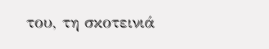του, τη σκοτεινιά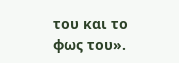του και το φως του».